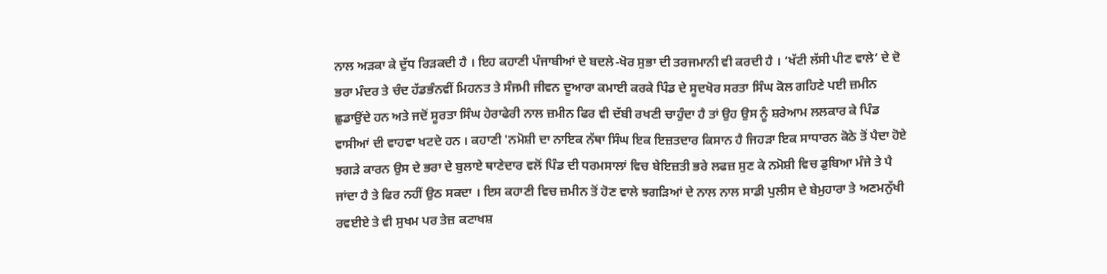ਨਾਲ ਅੜਕਾ ਕੇ ਦੁੱਧ ਰਿੜਕਦੀ ਹੈ । ਇਹ ਕਹਾਣੀ ਪੰਜਾਬੀਆਂ ਦੇ ਬਦਲੇ-ਖੋਰ ਸੁਭਾ ਦੀ ਤਰਜਮਾਨੀ ਵੀ ਕਰਦੀ ਹੈ । ‘ਖੱਟੀ ਲੱਸੀ ਪੀਣ ਵਾਲੇ’ ਦੇ ਦੋ ਭਰਾ ਮੰਦਰ ਤੇ ਚੰਦ ਹੱਡਭੰਨਵੀਂ ਮਿਹਨਤ ਤੇ ਸੰਜਮੀ ਜੀਵਨ ਦੂਆਰਾ ਕਮਾਈ ਕਰਕੇ ਪਿੰਡ ਦੇ ਸੂਦਖੋਰ ਸਰਤਾ ਸਿੰਘ ਕੋਲ ਗਹਿਣੇ ਪਈ ਜ਼ਮੀਨ ਛੁਡਾਉਂਦੇ ਹਨ ਅਤੇ ਜਦੋਂ ਸੂਰਤਾ ਸਿੰਘ ਹੇਰਾਫੇਰੀ ਨਾਲ ਜ਼ਮੀਨ ਫਿਰ ਵੀ ਦੱਬੀ ਰਖਣੀ ਚਾਹੁੰਦਾ ਹੈ ਤਾਂ ਉਹ ਉਸ ਨੂੰ ਸ਼ਰੇਆਮ ਲਲਕਾਰ ਕੇ ਪਿੰਡ ਵਾਸੀਆਂ ਦੀ ਵਾਹਵਾ ਖਟਦੇ ਹਨ । ਕਹਾਣੀ 'ਨਮੋਸ਼ੀ ਦਾ ਨਾਇਕ ਨੱਥਾ ਸਿੰਘ ਇਕ ਇਜ਼ਤਦਾਰ ਕਿਸਾਨ ਹੈ ਜਿਹੜਾ ਇਕ ਸਾਧਾਰਨ ਕੋਠੇ ਤੋਂ ਪੈਦਾ ਹੋਏ ਝਗੜੇ ਕਾਰਨ ਉਸ ਦੇ ਭਰਾ ਦੇ ਬੁਲਾਏ ਥਾਣੇਦਾਰ ਵਲੋਂ ਪਿੰਡ ਦੀ ਧਰਮਸਾਲਾਂ ਵਿਚ ਬੇਇਜ਼ਤੀ ਭਰੇ ਲਫਜ਼ ਸੁਣ ਕੇ ਨਮੋਸ਼ੀ ਵਿਚ ਡੁਬਿਆ ਮੰਜੇ ਤੇ ਪੈ ਜਾਂਦਾ ਹੈ ਤੇ ਫਿਰ ਨਹੀਂ ਉਠ ਸਕਦਾ । ਇਸ ਕਹਾਣੀ ਵਿਚ ਜ਼ਮੀਨ ਤੋਂ ਹੋਣ ਵਾਲੇ ਝਗੜਿਆਂ ਦੇ ਨਾਲ ਨਾਲ ਸਾਡੀ ਪੁਲੀਸ ਦੇ ਬੇਮੁਹਾਰਾ ਤੇ ਅਣਮਨੁੱਖੀ ਰਵਈਏ ਤੇ ਵੀ ਸੁਖਮ ਪਰ ਤੇਜ਼ ਕਟਾਖਸ਼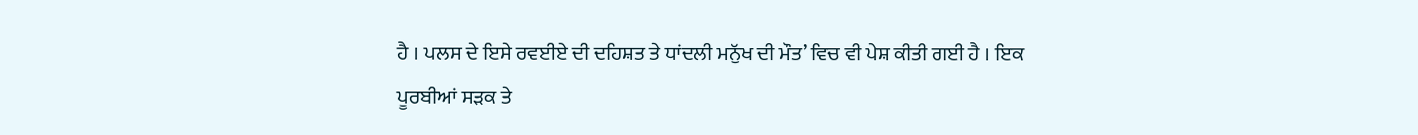ਹੈ । ਪਲਸ ਦੇ ਇਸੇ ਰਵਈਏ ਦੀ ਦਹਿਸ਼ਤ ਤੇ ਧਾਂਦਲੀ ਮਨੁੱਖ ਦੀ ਮੌਤ’ ਵਿਚ ਵੀ ਪੇਸ਼ ਕੀਤੀ ਗਈ ਹੈ । ਇਕ ਪੂਰਬੀਆਂ ਸੜਕ ਤੇ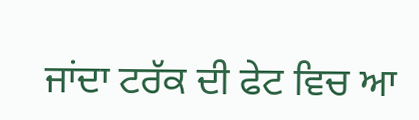ਜਾਂਦਾ ਟਰੱਕ ਦੀ ਫੇਟ ਵਿਚ ਆ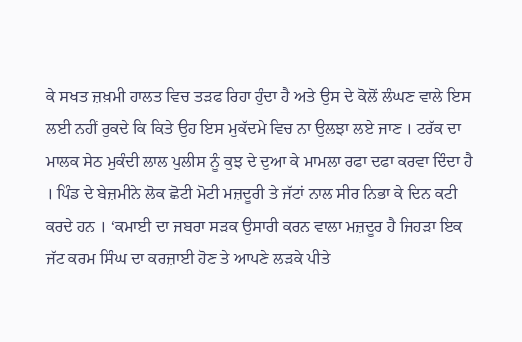ਕੇ ਸਖਤ ਜ਼ਖ਼ਮੀ ਹਾਲਤ ਵਿਚ ਤੜਫ ਰਿਹਾ ਹੁੰਦਾ ਹੈ ਅਤੇ ਉਸ ਦੇ ਕੋਲੋਂ ਲੰਘਣ ਵਾਲੇ ਇਸ ਲਈ ਨਹੀਂ ਰੁਕਦੇ ਕਿ ਕਿਤੇ ਉਹ ਇਸ ਮੁਕੱਦਮੇ ਵਿਚ ਨਾ ਉਲਝਾ ਲਏ ਜਾਣ । ਟਰੱਕ ਦਾ ਮਾਲਕ ਸੇਠ ਮੁਕੰਦੀ ਲਾਲ ਪੁਲੀਸ ਨੂੰ ਕੁਝ ਦੇ ਦੁਆ ਕੇ ਮਾਮਲਾ ਰਫਾ ਦਫਾ ਕਰਵਾ ਦਿੰਦਾ ਹੈ । ਪਿੰਡ ਦੇ ਬੇਜ਼ਮੀਨੇ ਲੋਕ ਛੋਟੀ ਮੋਟੀ ਮਜ਼ਦੂਰੀ ਤੇ ਜੱਟਾਂ ਨਾਲ ਸੀਰ ਨਿਭਾ ਕੇ ਦਿਨ ਕਟੀ ਕਰਦੇ ਹਨ । ‘ਕਮਾਈ ਦਾ ਜਬਰਾ ਸੜਕ ਉਸਾਰੀ ਕਰਨ ਵਾਲਾ ਮਜ਼ਦੂਰ ਹੈ ਜਿਹੜਾ ਇਕ ਜੱਟ ਕਰਮ ਸਿੰਘ ਦਾ ਕਰਜ਼ਾਈ ਹੋਣ ਤੇ ਆਪਣੇ ਲੜਕੇ ਪੀਤੇ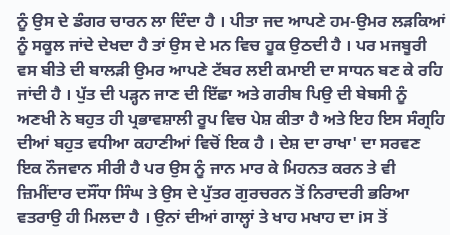ਨੂੰ ਉਸ ਦੇ ਡੰਗਰ ਚਾਰਨ ਲਾ ਦਿੰਦਾ ਹੈ । ਪੀਤਾ ਜਦ ਆਪਣੇ ਹਮ-ਉਮਰ ਲੜਕਿਆਂ ਨੂੰ ਸਕੂਲ ਜਾਂਦੇ ਦੇਖਦਾ ਹੈ ਤਾਂ ਉਸ ਦੇ ਮਨ ਵਿਚ ਹੂਕ ਉਠਦੀ ਹੈ । ਪਰ ਮਜਬੂਰੀ ਵਸ ਬੀਤੇ ਦੀ ਬਾਲੜੀ ਉਮਰ ਆਪਣੇ ਟੱਬਰ ਲਈ ਕਮਾਈ ਦਾ ਸਾਧਨ ਬਣ ਕੇ ਰਹਿ ਜਾਂਦੀ ਹੈ । ਪੁੱਤ ਦੀ ਪੜ੍ਹਨ ਜਾਣ ਦੀ ਇੱਛਾ ਅਤੇ ਗਰੀਬ ਪਿਉ ਦੀ ਬੇਬਸੀ ਨੂੰ ਅਣਖੀ ਨੇ ਬਹੁਤ ਹੀ ਪ੍ਰਭਾਵਸ਼ਾਲੀ ਰੂਪ ਵਿਚ ਪੇਸ਼ ਕੀਤਾ ਹੈ ਅਤੇ ਇਹ ਇਸ ਸੰਗ੍ਰਹਿ ਦੀਆਂ ਬਹੁਤ ਵਧੀਆ ਕਹਾਣੀਆਂ ਵਿਚੋਂ ਇਕ ਹੈ । ਦੇਸ਼ ਦਾ ਰਾਖਾ' ਦਾ ਸਰਵਣ ਇਕ ਨੌਜਵਾਨ ਸੀਰੀ ਹੈ ਪਰ ਉਸ ਨੂੰ ਜਾਨ ਮਾਰ ਕੇ ਮਿਹਨਤ ਕਰਨ ਤੇ ਵੀ ਜ਼ਿਮੀਂਦਾਰ ਦਸੌਂਧਾ ਸਿੰਘ ਤੇ ਉਸ ਦੇ ਪੁੱਤਰ ਗੁਰਚਰਨ ਤੋਂ ਨਿਰਾਦਰੀ ਭਰਿਆ ਵਤਰਾਉ ਹੀ ਮਿਲਦਾ ਹੈ । ਉਨਾਂ ਦੀਆਂ ਗਾਲ੍ਹਾਂ ਤੇ ਖਾਹ ਮਖਾਹ ਦਾ iਸ ਤੋਂ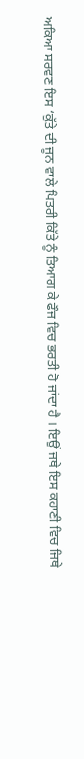ਅਕਿਆ ਸਰਵਣ ਇਸ ‘ਕੁੱਤੇ ਦੀ ਜੂਨ ਵਾਲੇ ਪਿਤਰੀ ਕਿੱਤੇ ਨੂੰ ਤਿਆਗ ਕੇ ਫੌਜ ਵਿਚ ਭਰਤੀ ਹੋ ਜਾਂਦਾ ਹੈ । ਇਉਂ ਜਥੇ ਇਸ ਕਹਾਣੀ ਵਿਚ ਜਿਥੇ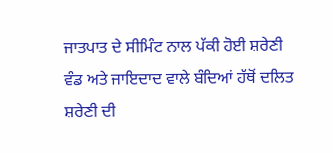ਜਾਤਪਾਤ ਦੇ ਸੀਮਿੰਟ ਨਾਲ ਪੱਕੀ ਹੋਈ ਸ਼ਰੇਣੀ ਵੰਡ ਅਤੇ ਜਾਇਦਾਦ ਵਾਲੇ ਬੰਦਿਆਂ ਹੱਥੋਂ ਦਲਿਤ ਸ਼ਰੇਣੀ ਦੀ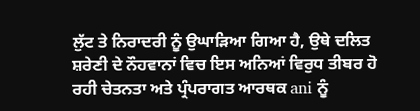ਲੁੱਟ ਤੇ ਨਿਰਾਦਰੀ ਨੂੰ ਉਘਾੜਿਆ ਗਿਆ ਹੈ, ਉਥੇ ਦਲਿਤ ਸ਼ਰੇਣੀ ਦੇ ਨੌਹਵਾਨਾਂ ਵਿਚ ਇਸ ਅਨਿਆਂ ਵਿਰੁਧ ਤੀਬਰ ਹੋ ਰਹੀ ਚੇਤਨਤਾ ਅਤੇ ਪ੍ਰੰਪਰਾਗਤ ਆਰਥਕ ani ਨੂੰ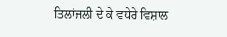ਤਿਲਾਂਜਲੀ ਦੇ ਕੇ ਵਧੇਰੇ ਵਿਸ਼ਾਲ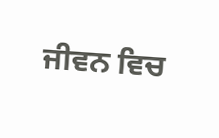ਜੀਵਨ ਵਿਚ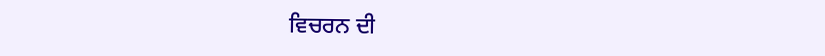ਵਿਚਰਨ ਦੀ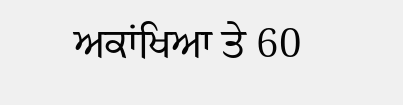ਅਕਾਂਖਿਆ ਤੇ 60